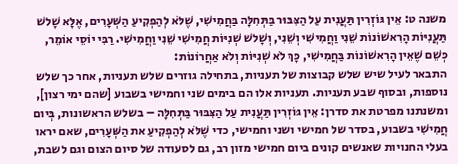משנה ט: אֵין גּוֹזְרִין תַּעֲנִית עַל הַצִּבּוּר בַּתְּחִלָּה בַּחֲמִישִׁי, שֶׁלֹּא לְהַפְקִיעַ הַשְּׁעָרִים, אֶלָּא שָׁלשׁ תַּעֲנִיּוֹת הָרִאשׁוֹנוֹת שֵׁנִי וַחֲמִישִׁי וְשֵׁנִי, וְשָׁלשׁ שְׁנִיּוֹת חֲמִישִׁי שֵׁנִי וַחֲמִישִׁי. רַבִּי יוֹסֵי אוֹמֵר, כְּשֵׁם שֶׁאֵין הָרִאשׁוֹנוֹת בַּחֲמִישִׁי, כָּךְ לֹא שְׁנִיּוֹת וְלֹא אַחֲרוֹנוֹת:
התבאר לעיל שיש שלש קבוצות של תעניות, בתחילה גוזרים שלש תעניות, אחר כך שלש נוספות, ובסוף שבע תעניות. תעניות אלו הם בימים שני וחמישי בשבוע [שהם ימי רצון], ומשנתנו מפרטת את סדרן: אֵין גּוֹזְרִין תַּעֲנִית עַל הַצִּבּוּר בַּתְּחִלָּה – בשלש הראשונות, בְּיום חֲמִישִׁי בשבוע, בסדר של חמישי ושני וחמישי, כדי שֶׁלֹּא לְהַפְקִיעַ את הַשְּׁעָרִים, שאם יראו בעלי החנויות שאנשים קונים ביום חמישי מזון רב, גם לסעודה של סיום הצום וגם לשבת,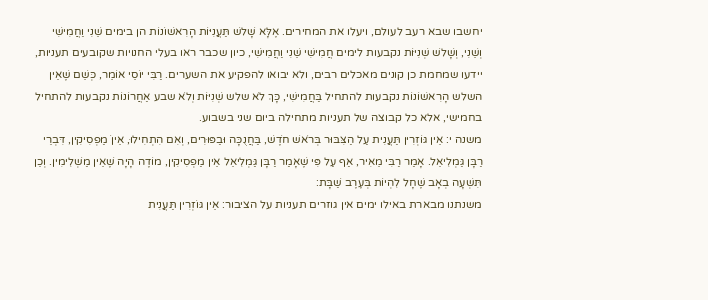יחשבו שבא רעב לעולם, ויעלו את המחירים. אֶלָּא שָׁלשׁ תַּעֲנִיּוֹת הָרִאשׁוֹנוֹת הן בימים שֵׁנִי וַחֲמִישִׁי וְשֵׁנִי, וְשָׁלשׁ שְׁנִיּוֹת נקבעות לימים חֲמִישִׁי שֵׁנִי וַחֲמִישִׁי, כיון שכבר ראו בעלי החנויות שקובעים תעניות, יידעו שמחמת כן קונים מאכלים רבים, ולא יבואו להפקיע את השערים. רַבִּי יוֹסֵי אוֹמֵר, כְּשֵׁם שֶׁאֵין השלש הָרִאשׁוֹנוֹת נקבעות להתחיל בַּחֲמִישִׁי, כָּךְ לֹא שלש שְׁנִיּוֹת וְלֹא שבע אַחֲרוֹנוֹת נקבעות להתחיל בחמישי, אלא כל קבוצה של תעניות מתחילה ביום שני בשבוע.
משנה י: אֵין גּוֹזְרִין תַּעֲנִית עַל הַצִּבּוּר בְּרֹאשׁ חֹדֶשׁ, בַּחֲנֻכָּה וּבַפּוּרִים, וְאִם הִתְחִילוּ, אֵיןֹ מַפְסִיקִין, דִּבְרֵי רַבָּן גַּמְלִיאֵל. אָמַר רַבִּי מֵאִיר, אַף עַל פִּי שֶׁאָמַר רַבָּן גַּמְלִיאֵל אֵין מַפְסִיקִין, מוֹדֶה הָיָה שֶׁאֵין מַשְׁלִימִין. וְכֵן תִּשְׁעָה בְאָב שֶׁחָל לִהְיוֹת בְּעֶרֶב שַׁבָּת:
משנתנו מבארת באילו ימים אין גוזרים תעניות על הציבור: אֵין גּוֹזְרִין תַּעֲנִית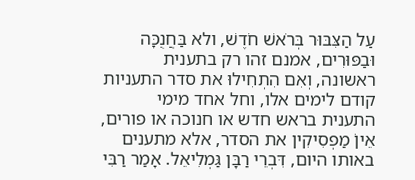עַל הַצִּבּוּר בְּרֹאשׁ חֹדֶשׁ, ולא בַּחֲנֻכָּה וּבַפּוּרִים, אמנם זהו רק בתענית ראשונה, וְאִם הִתְחִילוּ את סדר התעניות קודם לימים אלו, וחל אחד מימי התענית בראש חדש או חנוכה או פורים, אֵיןֹ מַפְסִיקִין את הסדר, אלא מתענים באותו היום, דִּבְרֵי רַבָּן גַּמְלִיאֵל. אָמַר רַבִּי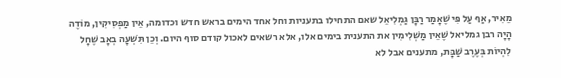מֵאִיר, אַף עַל פִּי שֶׁאָמַר רַבָּן גַּמְלִיאֵל שאם התחילו בתעניות וחל אחד הימים בראש חדש וכדומה, אֵין מַפְסִיקִין, מוֹדֶה הָיָה רבן גמליאל שֶׁאֵין מַשְׁלִימִין את התענית בימים אלו, אלא רשאים לאכול קודם סוף היום. וְכֵן תִּשְׁעָה בְאָב שֶׁחָל לִהְיוֹת בְּעֶרֶב שַׁבָּת, מתענים אבל לא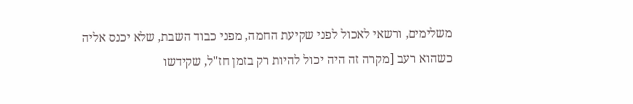משלימים, ורשאי לאכול לפני שקיעת החמה, מפני כבוד השבת, שלא יכנס אליה כשהוא רעב [מקרה זה היה יכול להיות רק בזמן חז"ל, שקידשו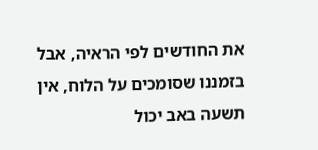את החודשים לפי הראיה, אבל בזמננו שסומכים על הלוח, אין תשעה באב יכול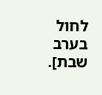לחול בערב שבת].